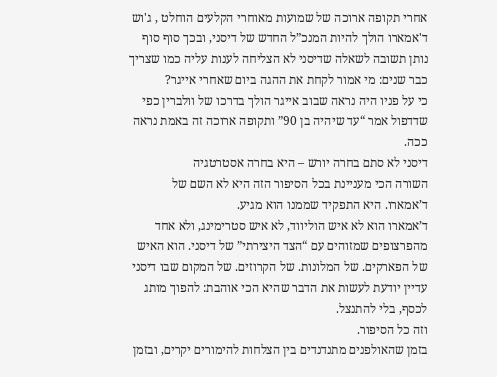אחרי תקופה ארוכה של שמועות מאוחרי הקלעים הוחלט , ג'וש ד'אמארו הולך להיות המנכ”ל החדש של דיסני, ובכך סוף סוף נותן תשובה לשאלה שדיסני לא הצליחה לענות עליה כמו שצריך כבר שנים: מי אמור לקחת את ההגה ביום שאחרי אייגר?
כי על פניו היה נראה שבוב אייגר הולך בדרכו של וולברין כפי שדדפול אמר “עד שיהיה בן 90” ותקופה ארוכה זה באמת נראה ככה.
דיסני לא סתם בחרה יורש – היא בחרה אסטרטגיה
השורה הכי מעניינת בכל הסיפור הזה היא לא השם של ד’אמארו. היא התפקיד שממנו הוא מגיע.
ד’אמארו הוא לא איש הוליווד, לא איש סטרימינג, ולא אחד מהפרצופים שמזוהים עם “הצד היצירתי” של דיסני. הוא האיש של הפארקים. של המלונות. של הקרוזים. של המקום שבו דיסני עדיין יודעת לעשות את הדבר שהיא הכי אוהבת: להפוך מותג לכסף, בלי להתנצל.
וזה כל הסיפור.
בזמן שהאולפנים מתנדנדים בין הצלחות להימורים יקרים, ובזמן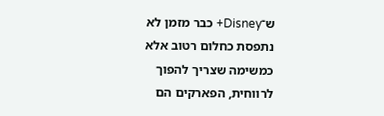ש־Disney+ כבר מזמן לא נתפסת כחלום רטוב אלא כמשימה שצריך להפוך לרווחית, הפארקים הם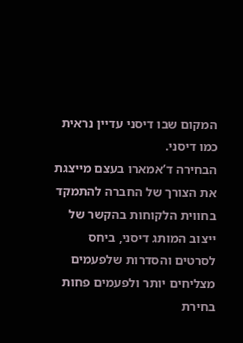המקום שבו דיסני עדיין נראית כמו דיסני.
הבחירה ד’אמארו בעצם מייצגת את הצורך של החברה להתמקד בחווית הלקוחות בהקשר של ייצוב המותג דיסני, ביחס לסרטים והסדרות שלפעמים מצליחים יותר ולפעמים פחות
בחירת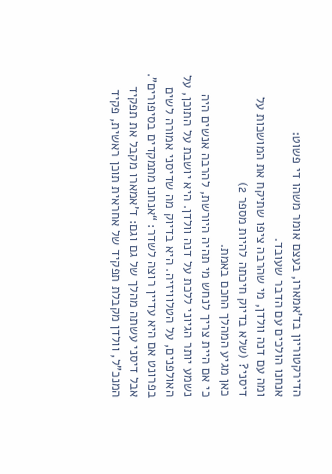הדירקטוריון בד’אמארו, בעצם אומר משהו די פשוט:
אנחנו הולכים עם הדבר שעובד.
ומה עם דנה וולדן, מי שהרבה ציפו שתיקח את המושכות על דיסני? (שלא בדיוק חיכתה להיות מספר 2)
כאן מגיע המהלך החכם באמת.
כי אם היית צריך לנחש מי תהיה היורשת, להרבה אנשים היה נשמע יותר הגיוני ללכת על דנה וולדן. היא יושבת על התוכן, על האולפנים, על הטלוויזיה. היא בדיוק מה שדיסני אמורה לשים בפרונט אם היא עדיין רוצה לשדר: “אנחנו מתמקדים בסיפורים”.
אבל דיסני עשתה מהלך של גם וגם: ד’אמארו מקבל את תפקיד המנכ”ל, וולדן מקבלת תפקיד של אחראית תוכן ראשית, פקיד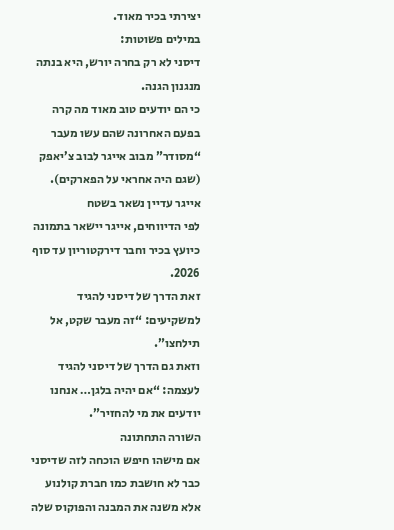יצירתי בכיר מאוד.
במילים פשוטות:
דיסני לא רק בחרה יורש, היא בנתה מנגנון הגנה.
כי הם יודעים טוב מאוד מה קרה בפעם האחרונה שהם עשו מעבר “מסודר” מבוב אייגר לבוב צ’יאפק (שגם היה אחראי על הפארקים).
אייגר עדיין נשאר בשטח
לפי הדיווחים, אייגר יישאר בתמונה כיועץ בכיר וחבר דירקטוריון עד סוף 2026.
זאת הדרך של דיסני להגיד למשקיעים: “זה מעבר שקט, אל תילחצו”.
וזאת גם הדרך של דיסני להגיד לעצמה: “אם יהיה בלגן… אנחנו יודעים את מי להחזיר”.
השורה התחתונה
אם מישהו חיפש הוכחה לזה שדיסני כבר לא חושבת כמו חברת קולנוע אלא משנה את המבנה והפוקוס שלה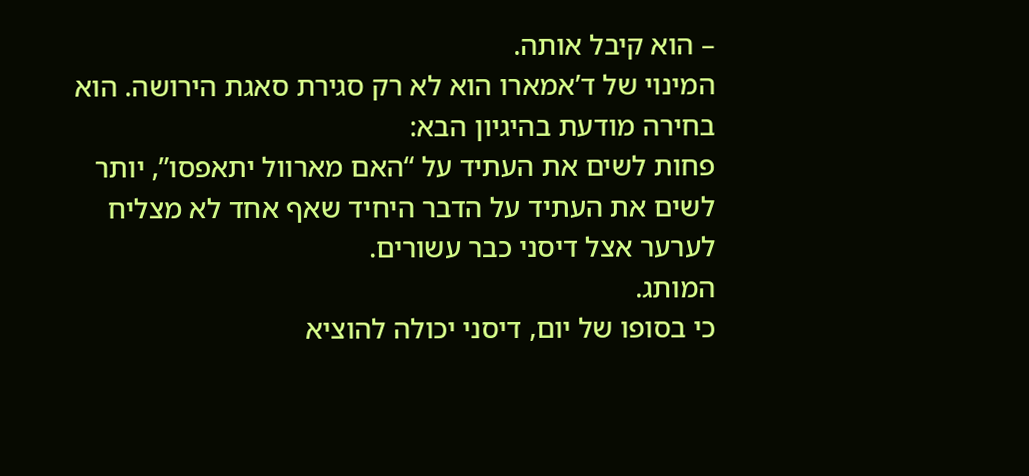– הוא קיבל אותה.
המינוי של ד’אמארו הוא לא רק סגירת סאגת הירושה. הוא בחירה מודעת בהיגיון הבא:
פחות לשים את העתיד על “האם מארוול יתאפסו”, יותר לשים את העתיד על הדבר היחיד שאף אחד לא מצליח לערער אצל דיסני כבר עשורים.
המותג.
כי בסופו של יום, דיסני יכולה להוציא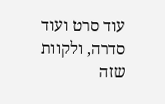עוד סרט ועוד סדרה, ולקוות שזה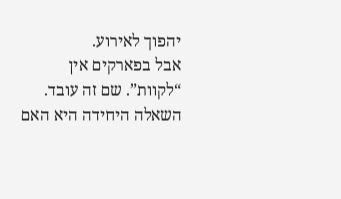יהפוך לאירוע.
אבל בפארקים אין “לקוות”. שם זה עובד.
השאלה היחידה היא האם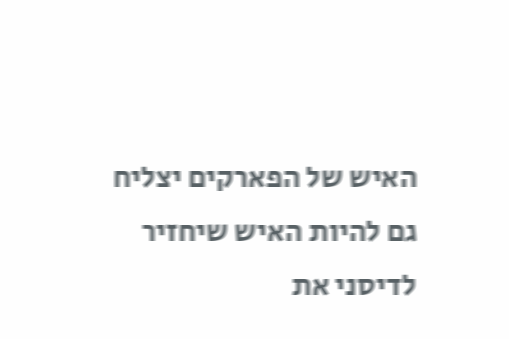האיש של הפארקים יצליח גם להיות האיש שיחזיר לדיסני את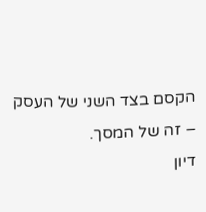הקסם בצד השני של העסק – זה של המסך.
דיון